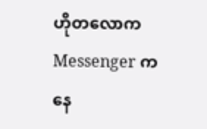ဟိုတလောက Messenger ကနေ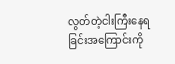လွတ်တဲ့ငါးကြီးနေရခြင်းအကြောင်းကို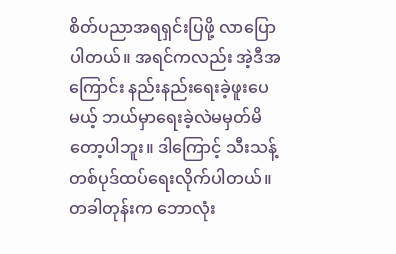စိတ်ပညာအရရှင်းပြဖို့ လာပြောပါတယ်။ အရင်ကလည်း အဲ့ဒီအကြောင်း နည်းနည်းရေးခဲ့ဖူးပေမယ့် ဘယ်မှာရေးခဲ့လဲမမှတ်မိတော့ပါဘူး။ ဒါကြောင့် သီးသန့်တစ်ပုဒ်ထပ်ရေးလိုက်ပါတယ်။
တခါတုန်းက ဘောလုံး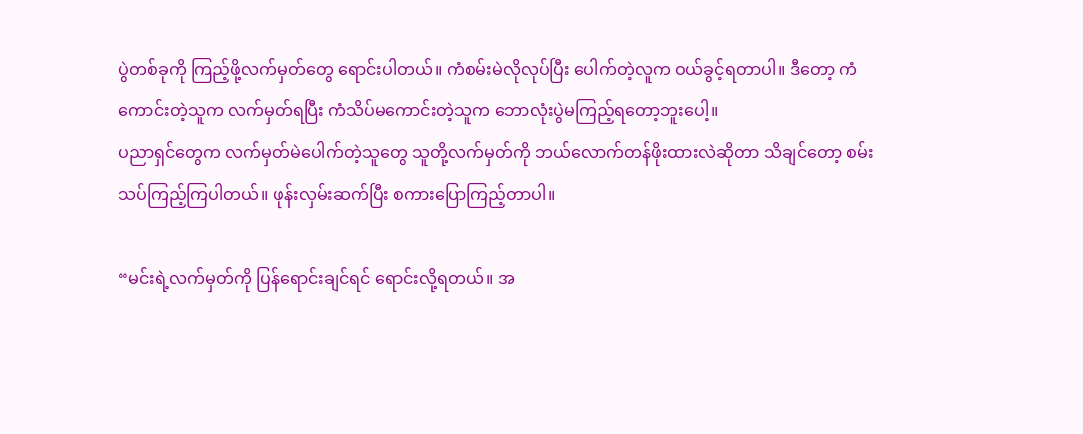ပွဲတစ်ခုကို ကြည့်ဖို့လက်မှတ်တွေ ရောင်းပါတယ်။ ကံစမ်းမဲလိုလုပ်ပြီး ပေါက်တဲ့လူက ဝယ်ခွင့်ရတာပါ။ ဒီတော့ ကံကောင်းတဲ့သူက လက်မှတ်ရပြီး ကံသိပ်မကောင်းတဲ့သူက ဘောလုံးပွဲမကြည့်ရတော့ဘူးပေါ့။
ပညာရှင်တွေက လက်မှတ်မဲပေါက်တဲ့သူတွေ သူတို့လက်မှတ်ကို ဘယ်လောက်တန်ဖိုးထားလဲဆိုတာ သိချင်တော့ စမ်းသပ်ကြည့်ကြပါတယ်။ ဖုန်းလှမ်းဆက်ပြီး စကားပြောကြည့်တာပါ။

“မင်းရဲ့လက်မှတ်ကို ပြန်ရောင်းချင်ရင် ရောင်းလို့ရတယ်။ အ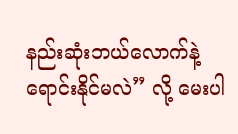နည်းဆုံးဘယ်လောက်နဲ့ ရောင်းနိုင်မလဲ” လို့ မေးပါ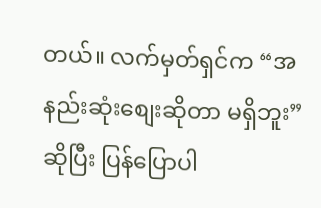တယ်။ လက်မှတ်ရှင်က “အနည်းဆုံးစျေးဆိုတာ မရှိဘူး” ဆိုပြီး ပြန်ပြောပါ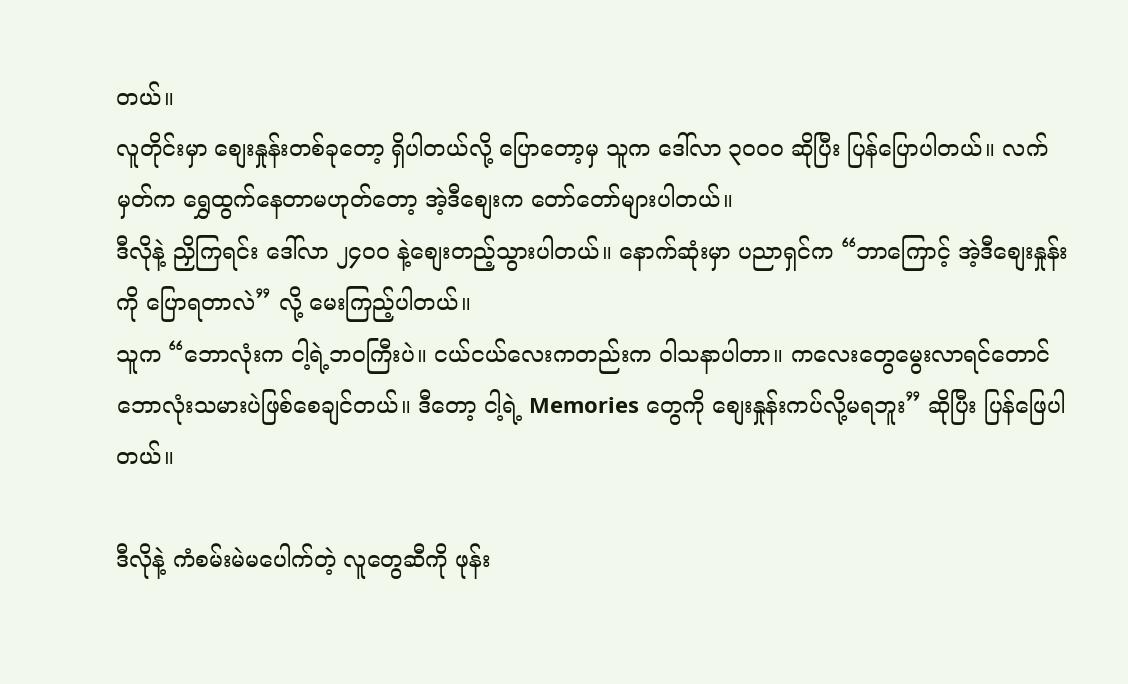တယ်။
လူတိုင်းမှာ စျေးနှုန်းတစ်ခုတော့ ရှိပါတယ်လို့ ပြောတော့မှ သူက ဒေါ်လာ ၃၀၀၀ ဆိုပြီး ပြန်ပြောပါတယ်။ လက်မှတ်က ရွှေထွက်နေတာမဟုတ်တော့ အဲ့ဒီစျေးက တော်တော်များပါတယ်။
ဒီလိုနဲ့ ညှိကြရင်း ဒေါ်လာ ၂၄၀၀ နဲ့စျေးတည့်သွားပါတယ်။ နောက်ဆုံးမှာ ပညာရှင်က “ဘာကြောင့် အဲ့ဒီစျေးနှုန်းကို ပြောရတာလဲ” လို့ မေးကြည့်ပါတယ်။
သူက “ဘောလုံးက ငါ့ရဲ့ဘဝကြီးပဲ။ ငယ်ငယ်လေးကတည်းက ဝါသနာပါတာ။ ကလေးတွေမွေးလာရင်တောင် ဘောလုံးသမားပဲဖြစ်စေချင်တယ်။ ဒီတော့ ငါ့ရဲ့ Memories တွေကို စျေးနှုန်းကပ်လို့မရဘူး” ဆိုပြီး ပြန်ဖြေပါတယ်။

ဒီလိုနဲ့ ကံစမ်းမဲမပေါက်တဲ့ လူတွေဆီကို ဖုန်း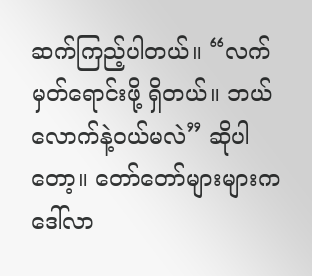ဆက်ကြည့်ပါတယ်။ “လက်မှတ်ရောင်းဖို့ ရှိတယ်။ ဘယ်လောက်နဲ့ဝယ်မလဲ” ဆိုပါတော့။ တော်တော်များများက ဒေါ်လာ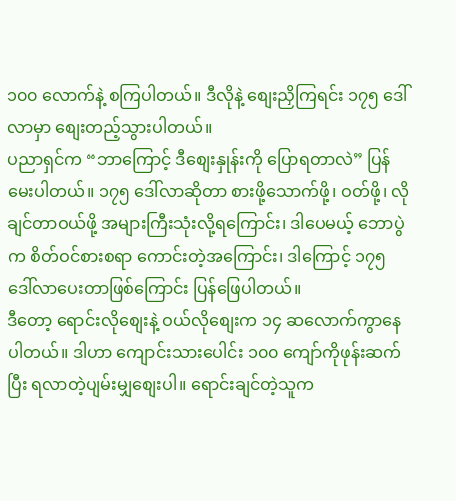၁၀၀ လောက်နဲ့ စကြပါတယ်။ ဒီလိုနဲ့ စျေးညှိကြရင်း ၁၇၅ ဒေါ်လာမှာ စျေးတည့်သွားပါတယ်။
ပညာရှင်က “ဘာကြောင့် ဒီစျေးနှုန်းကို ပြောရတာလဲ” ပြန်မေးပါတယ်။ ၁၇၅ ဒေါ်လာဆိုတာ စားဖို့သောက်ဖို့၊ ဝတ်ဖို့၊ လိုချင်တာဝယ်ဖို့ အများကြီးသုံးလို့ရကြောင်း၊ ဒါပေမယ့် ဘောပွဲက စိတ်ဝင်စားစရာ ကောင်းတဲ့အကြောင်း၊ ဒါကြောင့် ၁၇၅ ဒေါ်လာပေးတာဖြစ်ကြောင်း ပြန်ဖြေပါတယ်။
ဒီတော့ ရောင်းလိုစျေးနဲ့ ဝယ်လိုစျေးက ၁၄ ဆလောက်ကွာနေပါတယ်။ ဒါဟာ ကျောင်းသားပေါင်း ၁၀၀ ကျော်ကိုဖုန်းဆက်ပြီး ရလာတဲ့ပျမ်းမျှစျေးပါ။ ရောင်းချင်တဲ့သူက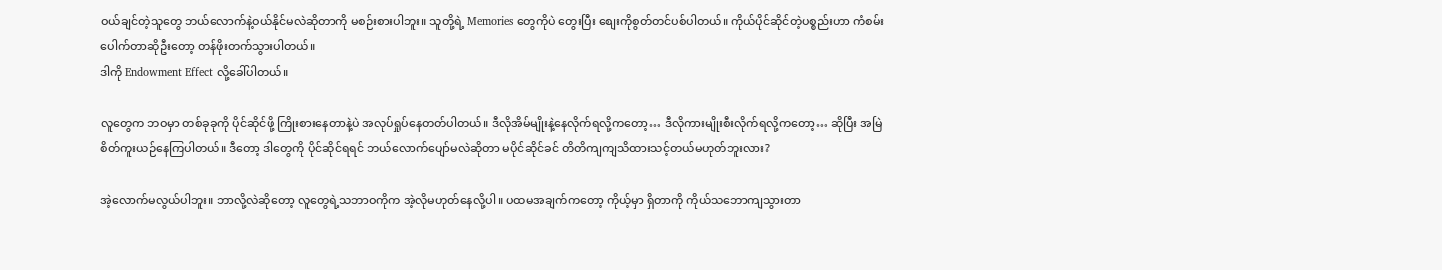ဝယ်ချင်တဲ့သူတွေ ဘယ်လောက်နဲ့ဝယ်နိုင်မလဲဆိုတာကို မစဉ်းစားပါဘူး။ သူတို့ရဲ့ Memories တွေကိုပဲ တွေးပြီး စျေးကိုစွတ်တင်ပစ်ပါတယ်။ ကိုယ်ပိုင်ဆိုင်တဲ့ပစ္စည်းဟာ ကံစမ်းပေါက်တာဆိုဦးတော့ တန်ဖိုးတက်သွားပါတယ်။
ဒါကို Endowment Effect လို့ခေါ်ပါတယ်။

လူတွေက ဘဝမှာ တစ်ခုခုကို ပိုင်ဆိုင်ဖို့ ကြိုးစားနေတာနဲ့ပဲ အလုပ်ရှုပ်နေတတ်ပါတယ်။ ဒီလိုအိမ်မျိုးနဲ့နေလိုက်ရလို့ကတော့… ဒီလိုကားမျိုးစီးလိုက်ရလို့ကတော့… ဆိုပြီး အမြဲစိတ်ကူးယဉ်နေကြပါတယ်။ ဒီတော့ ဒါတွေကို ပိုင်ဆိုင်ရရင် ဘယ်လောက်ပျော်မလဲဆိုတာ မပိုင်ဆိုင်ခင် တိတိကျကျသိထားသင့်တယ်မဟုတ်ဘူးလား?

အဲ့လောက်မလွယ်ပါဘူး။ ဘာလို့လဲဆိုတော့ လူတွေရဲ့သဘာဝကိုက အဲ့လိုမဟုတ်နေလို့ပါ။ ပထမအချက်ကတော့ ကိုယ့်မှာ ရှိတာကို ကိုယ်သဘောကျသွားတာ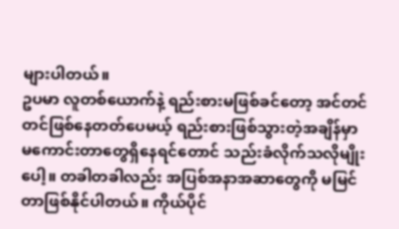များပါတယ်။
ဥပမာ လူတစ်ယောက်နဲ့ ရည်းစားမဖြစ်ခင်တော့ အင်တင်တင်ဖြစ်နေတတ်ပေမယ့် ရည်းစားဖြစ်သွားတဲ့အချိန်မှာ မကောင်းတာတွေရှိနေရင်တောင် သည်းခံလိုက်သလိုမျိုးပေါ့။ တခါတခါလည်း အပြစ်အနာအဆာတွေကို မမြင်တာဖြစ်နိုင်ပါတယ်။ ကိုယ်ပိုင်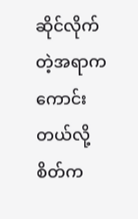ဆိုင်လိုက်တဲ့အရာက ကောင်းတယ်လို့ စိတ်က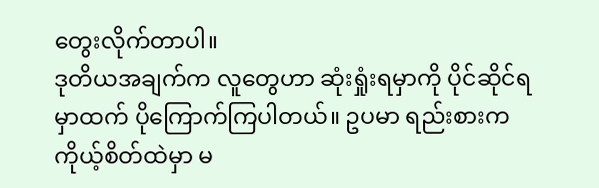တွေးလိုက်တာပါ။
ဒုတိယအချက်က လူတွေဟာ ဆုံးရှုံးရမှာကို ပိုင်ဆိုင်ရမှာထက် ပိုကြောက်ကြပါတယ်။ ဥပမာ ရည်းစားက ကိုယ့်စိတ်ထဲမှာ မ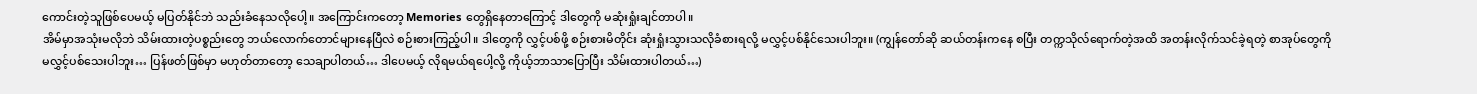ကောင်းတဲ့သူဖြစ်ပေမယ့် မပြတ်နိုင်ဘဲ သည်းခံနေသလိုပေါ့။ အကြောင်းကတော့ Memories တွေရှိနေတာကြောင့် ဒါတွေကို မဆုံးရှုံးချင်တာပါ။
အိမ်မှာအသုံးမလိုဘဲ သိမ်းထားတဲ့ပစ္စည်းတွေ ဘယ်လောက်တောင်များနေပြီလဲ စဉ်းစားကြည့်ပါ။ ဒါတွေကို လွှင့်ပစ်ဖို့ စဉ်းစားမိတိုင်း ဆုံးရှုံးသွားသလိုခံစားရလို့ မလွှင့်ပစ်နိုင်သေးပါဘူး။ (ကျွန်တော်ဆို ဆယ်တန်းကနေ စပြီး တက္ကသိုလ်ရောက်တဲ့အထိ အတန်းလိုက်သင်ခဲ့ရတဲ့ စာအုပ်တွေကို မလွှင့်ပစ်သေးပါဘူး… ပြန်ဖတ်ဖြစ်မှာ မဟုတ်တာတော့ သေချာပါတယ်… ဒါပေမယ့် လိုရမယ်ရပေါ့လို့ ကိုယ့်ဘာသာပြောပြီး သိမ်းထားပါတယ်…)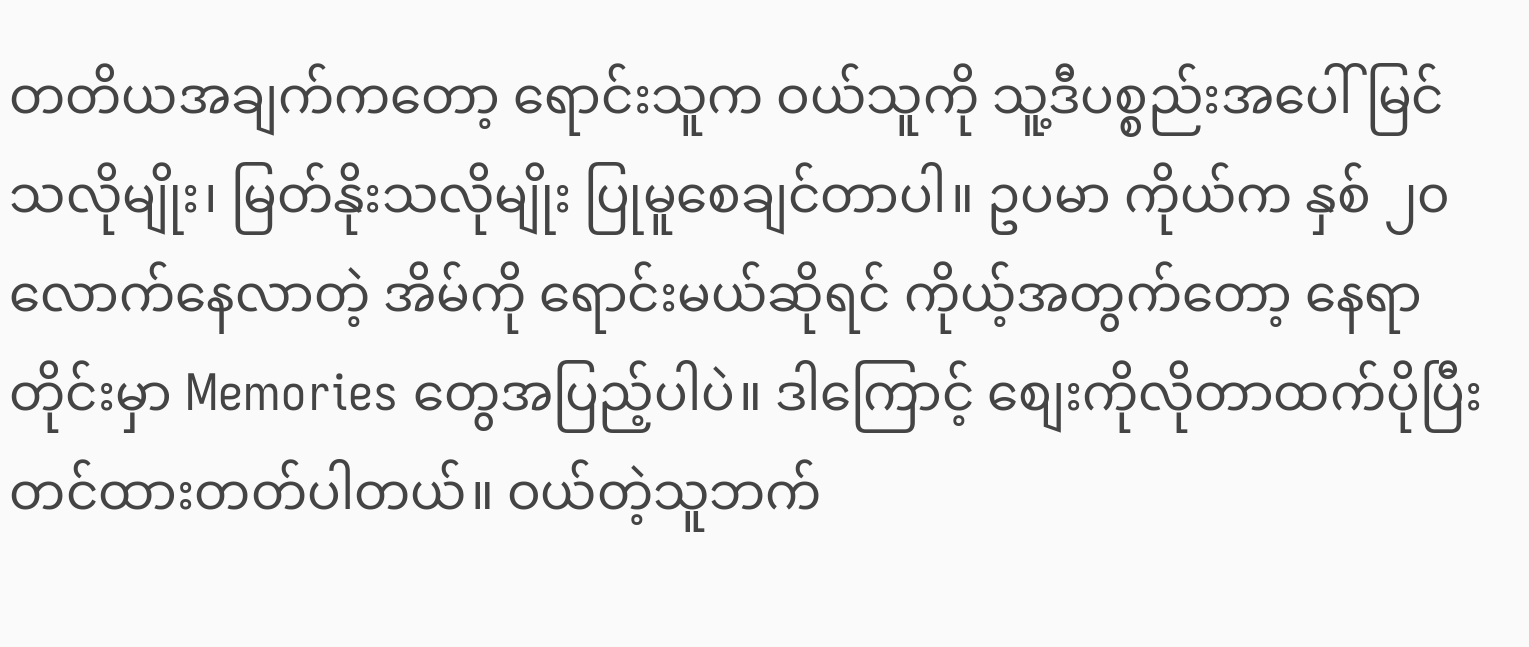တတိယအချက်ကတော့ ရောင်းသူက ဝယ်သူကို သူ့ဒီပစ္စည်းအပေါ်မြင်သလိုမျိုး၊ မြတ်နိုးသလိုမျိုး ပြုမူစေချင်တာပါ။ ဥပမာ ကိုယ်က နှစ် ၂၀ လောက်နေလာတဲ့ အိမ်ကို ရောင်းမယ်ဆိုရင် ကိုယ့်အတွက်တော့ နေရာတိုင်းမှာ Memories တွေအပြည့်ပါပဲ။ ဒါကြောင့် စျေးကိုလိုတာထက်ပိုပြီး တင်ထားတတ်ပါတယ်။ ဝယ်တဲ့သူဘက်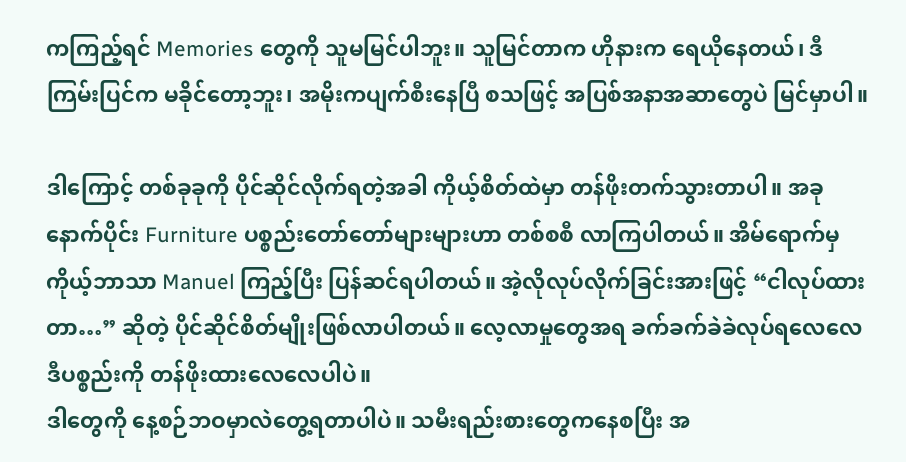ကကြည့်ရင် Memories တွေကို သူမမြင်ပါဘူး။ သူမြင်တာက ဟိုနားက ရေယိုနေတယ်၊ ဒီကြမ်းပြင်က မခိုင်တော့ဘူး၊ အမိုးကပျက်စီးနေပြီ စသဖြင့် အပြစ်အနာအဆာတွေပဲ မြင်မှာပါ။

ဒါကြောင့် တစ်ခုခုကို ပိုင်ဆိုင်လိုက်ရတဲ့အခါ ကိုယ့်စိတ်ထဲမှာ တန်ဖိုးတက်သွားတာပါ။ အခုနောက်ပိုင်း Furniture ပစ္စည်းတော်တော်များများဟာ တစ်စစီ လာကြပါတယ်။ အိမ်ရောက်မှ ကိုယ့်ဘာသာ Manuel ကြည့်ပြီး ပြန်ဆင်ရပါတယ်။ အဲ့လိုလုပ်လိုက်ခြင်းအားဖြင့် “ငါလုပ်ထားတာ…” ဆိုတဲ့ ပိုင်ဆိုင်စိတ်မျိုးဖြစ်လာပါတယ်။ လေ့လာမှုတွေအရ ခက်ခက်ခဲခဲလုပ်ရလေလေ ဒီပစ္စည်းကို တန်ဖိုးထားလေလေပါပဲ။
ဒါတွေကို နေ့စဉ်ဘဝမှာလဲတွေ့ရတာပါပဲ။ သမီးရည်းစားတွေကနေစပြီး အ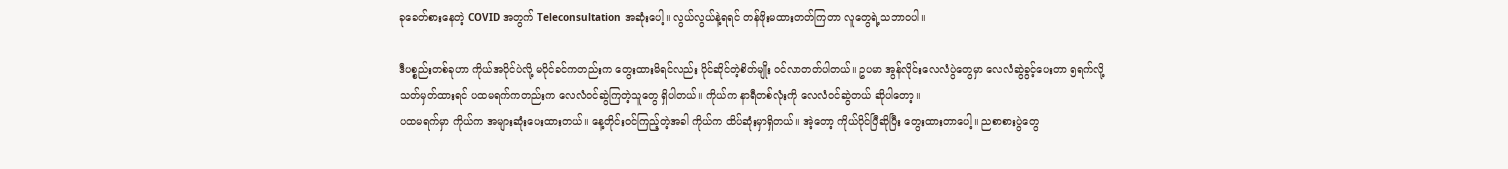ခုခေတ်စားနေတဲ့ COVID အတွက် Teleconsultation အဆုံးပေါ့။ လွယ်လွယ်နဲ့ရရင် တန်ဖိုးမထားတတ်ကြတာ လူတွေရဲ့သဘာဝပါ။

ဒီပစ္စည်းတစ်ခုဟာ ကိုယ်အပိုင်ပဲလို့ မပိုင်ခင်ကတည်းက တွေးထားမိရင်လည်း ပိုင်ဆိုင်တဲ့စိတ်မျိုး ဝင်လာတတ်ပါတယ်။ ဥပမာ အွန်လိုင်းလေလံပွဲတွေမှာ လေလံဆွဲခွင့်ပေးတာ ၅ရက်လို့ သတ်မှတ်ထားရင် ပထမရက်ကတည်းက လေလံဝင်ဆွဲကြတဲ့သူတွေ ရှိပါတယ်။ ကိုယ်က နာရီတစ်လုံးကို လေလံဝင်ဆွဲတယ် ဆိုပါတော့။
ပထမရက်မှာ ကိုယ်က အများဆုံးပေးထားတယ်။ နေ့တိုင်းဝင်ကြည့်တဲ့အခါ ကိုယ်က ထိပ်ဆုံးမှာရှိတယ်။ အဲ့တော့ ကိုယ်ပိုင်ပြီဆိုပြီး တွေးထားတာပေါ့။ ညစာစားပွဲတွေ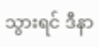သွားရင် ဒီနာ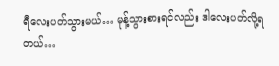ရီလေးပတ်သွားမယ်… မုန့်သွားစားရင်လည်း ဒါလေးပတ်လို့ရတယ်…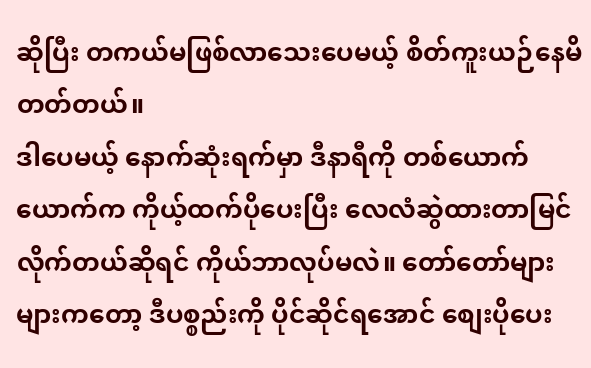ဆိုပြီး တကယ်မဖြစ်လာသေးပေမယ့် စိတ်ကူးယဉ်နေမိတတ်တယ်။
ဒါပေမယ့် နောက်ဆုံးရက်မှာ ဒီနာရီကို တစ်ယောက်ယောက်က ကိုယ့်ထက်ပိုပေးပြီး လေလံဆွဲထားတာမြင်လိုက်တယ်ဆိုရင် ကိုယ်ဘာလုပ်မလဲ။ တော်တော်များများကတော့ ဒီပစ္စည်းကို ပိုင်ဆိုင်ရအောင် စျေးပိုပေး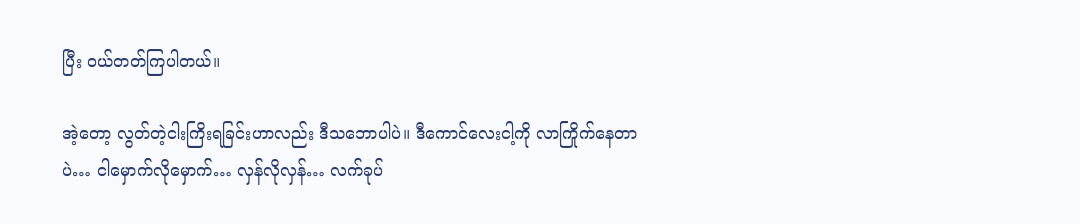ပြီး ဝယ်တတ်ကြပါတယ်။

အဲ့တော့ လွတ်တဲ့ငါးကြိးရခြင်းဟာလည်း ဒီသဘောပါပဲ။ ဒီကောင်လေးငါ့ကို လာကြိုက်နေတာပဲ… ငါမှောက်လိုမှောက်… လှန်လိုလှန်… လက်ခုပ်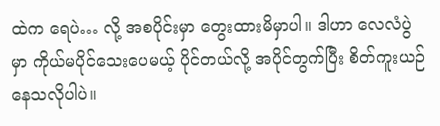ထဲက ရေပဲ… လို့ အစပိုင်းမှာ တွေးထားမိမှာပါ။ ဒါဟာ လေလံပွဲမှာ ကိုယ်မပိုင်သေးပေမယ့် ပိုင်တယ်လို့ အပိုင်တွက်ပြီး စိတ်ကူးယဉ်နေသလိုပါပဲ။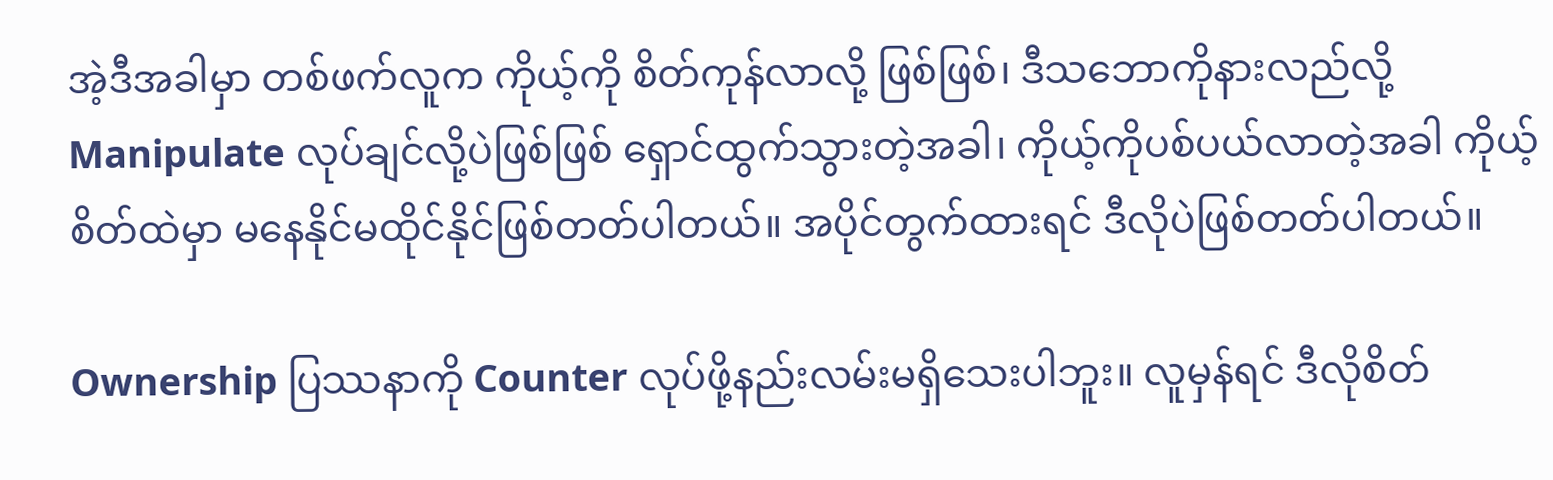အဲ့ဒီအခါမှာ တစ်ဖက်လူက ကိုယ့်ကို စိတ်ကုန်လာလို့ ဖြစ်ဖြစ်၊ ဒီသဘောကိုနားလည်လို့ Manipulate လုပ်ချင်လို့ပဲဖြစ်ဖြစ် ရှောင်ထွက်သွားတဲ့အခါ၊ ကိုယ့်ကိုပစ်ပယ်လာတဲ့အခါ ကိုယ့်စိတ်ထဲမှာ မနေနိုင်မထိုင်နိုင်ဖြစ်တတ်ပါတယ်။ အပိုင်တွက်ထားရင် ဒီလိုပဲဖြစ်တတ်ပါတယ်။

Ownership ပြဿနာကို Counter လုပ်ဖို့နည်းလမ်းမရှိသေးပါဘူး။ လူမှန်ရင် ဒီလိုစိတ်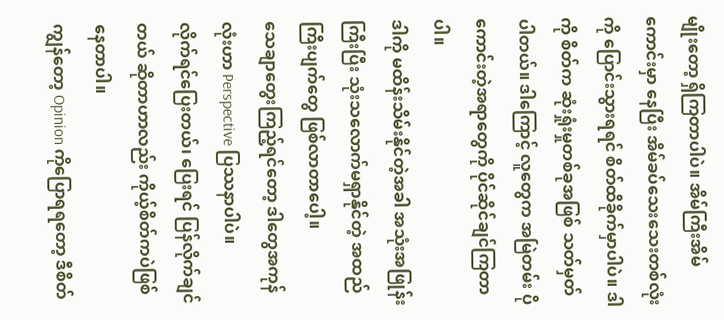မျိုးတော့ ရှိကြတာပါပဲ။ အိမ်ကြီးအိမ်ကောင်းမှာ နေပြီး အိမ်ခပ်သေးသေးတစ်လုံးကို ပြောင်းသွားရရင် စိတ်ထိခိုက်မှာပါပဲ။ ဒါကို စိတ်က ဆုံးရှုံးမှုတစ်ခုအဖြစ် သတ်မှတ်ပါတယ်။ ဒါကြောင့် လူတွေက အမြဲတမ်း ပိုကောင်းတဲ့အရာတွေကို ပိုင်ဆိုင်ချင်ကြတာပါ။
ဒါကို မထိန်းသိမ်းနိုင်တဲ့အခါ အသုံးအဖြုန်းကြီးပြီး သုံးသလောက်မရှာနိုင်တဲ့ အထည်ကြီးပျက်တွေ ဖြစ်လာတာပေါ့။
သေချာတွေးကြည့်ရင်တော့ ဒါတွေအကုန်လုံးဟာ Perspective ပြဿနာပါပဲ။
လိုက်ရင်ပြေးတယ်၊ ပြေးရင် ပြန်လိုက်ချင်တယ် ဆိုတာဟာလည်း ကိုယ့်စိတ်ကပဲဖြစ်နေတာပါ။
ကျွန်တော့ Opinion ကိုပြောရရတော့ ဒီစိတ်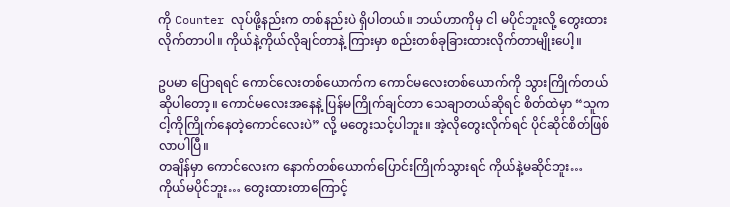ကို Counter လုပ်ဖို့နည်းက တစ်နည်းပဲ ရှိပါတယ်။ ဘယ်ဟာကိုမှ ငါ မပိုင်ဘူးလို့ တွေးထားလိုက်တာပါ။ ကိုယ်နဲ့ကိုယ်လိုချင်တာနဲ့ ကြားမှာ စည်းတစ်ခုခြားထားလိုက်တာမျိုးပေါ့။

ဥပမာ ပြောရရင် ကောင်လေးတစ်ယောက်က ကောင်မလေးတစ်ယောက်ကို သွားကြိုက်တယ်ဆိုပါတော့။ ကောင်မလေးအနေနဲ့ ပြန်မကြိုက်ချင်တာ သေချာတယ်ဆိုရင် စိတ်ထဲမှာ “သူက ငါ့ကိုကြိုက်နေတဲ့ကောင်လေးပဲ” လို့ မတွေးသင့်ပါဘူး။ အဲ့လိုတွေးလိုက်ရင် ပိုင်ဆိုင်စိတ်ဖြစ်လာပါပြီ။
တချိန်မှာ ကောင်လေးက နောက်တစ်ယောက်ပြောင်းကြိုက်သွားရင် ကိုယ်နဲ့မဆိုင်ဘူး… ကိုယ်မပိုင်ဘူး… တွေးထားတာကြောင့်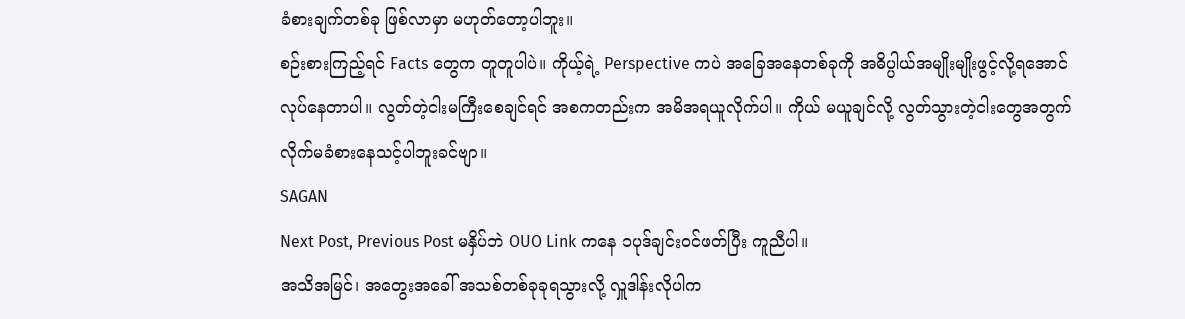ခံစားချက်တစ်ခု ဖြစ်လာမှာ မဟုတ်တော့ပါဘူး။
စဉ်းစားကြည့်ရင် Facts တွေက တူတူပါပဲ။ ကိုယ့်ရဲ့ Perspective ကပဲ အခြေအနေတစ်ခုကို အဓိပ္ပါယ်အမျိုးမျိုးဖွင့်လို့ရအောင် လုပ်နေတာပါ။ လွတ်တဲ့ငါးမကြီးစေချင်ရင် အစကတည်းက အမိအရယူလိုက်ပါ။ ကိုယ် မယူချင်လို့ လွတ်သွားတဲ့ငါးတွေအတွက် လိုက်မခံစားနေသင့်ပါဘူးခင်ဗျာ။
SAGAN
Next Post, Previous Post မနှိပ်ဘဲ OUO Link ကနေ ၁ပုဒ်ချင်းဝင်ဖတ်ပြီး ကူညီပါ။
အသိအမြင်၊ အတွေးအခေါ် အသစ်တစ်ခုခုရသွားလို့ လှူဒါန်းလိုပါက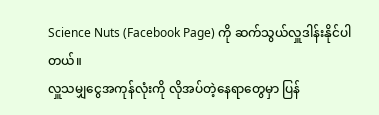Science Nuts (Facebook Page) ကို ဆက်သွယ်လှူဒါန်းနိုင်ပါတယ်။
လှူသမျှငွေအကုန်လုံးကို လိုအပ်တဲ့နေရာတွေမှာ ပြန်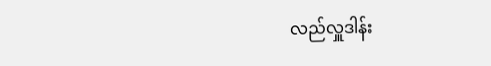လည်လှူဒါန်း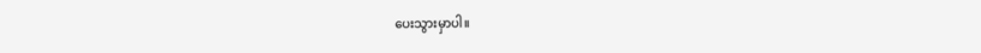ပေးသွားမှာပါ။